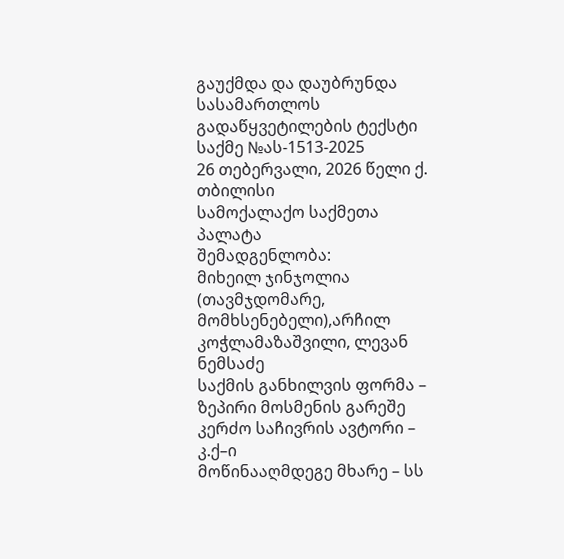გაუქმდა და დაუბრუნდა სასამართლოს
გადაწყვეტილების ტექსტი
საქმე №ას-1513-2025
26 თებერვალი, 2026 წელი ქ. თბილისი
სამოქალაქო საქმეთა პალატა
შემადგენლობა:
მიხეილ ჯინჯოლია (თავმჯდომარე, მომხსენებელი),არჩილ კოჭლამაზაშვილი, ლევან ნემსაძე
საქმის განხილვის ფორმა – ზეპირი მოსმენის გარეშე
კერძო საჩივრის ავტორი – კ.ქ–ი
მოწინააღმდეგე მხარე – სს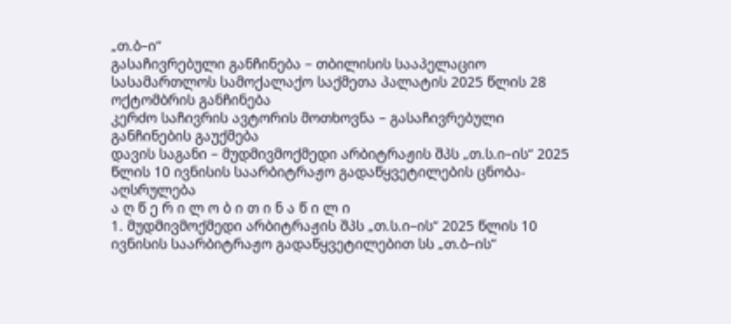„თ.ბ–ი“
გასაჩივრებული განჩინება – თბილისის სააპელაციო სასამართლოს სამოქალაქო საქმეთა პალატის 2025 წლის 28 ოქტომბრის განჩინება
კერძო საჩივრის ავტორის მოთხოვნა – გასაჩივრებული განჩინების გაუქმება
დავის საგანი – მუდმივმოქმედი არბიტრაჟის შპს „თ.ს.ი–ის“ 2025 წლის 10 ივნისის საარბიტრაჟო გადაწყვეტილების ცნობა-აღსრულება
ა ღ წ ე რ ი ლ ო ბ ი თ ი ნ ა წ ი ლ ი
1. მუდმივმოქმედი არბიტრაჟის შპს „თ.ს.ი–ის“ 2025 წლის 10 ივნისის საარბიტრაჟო გადაწყვეტილებით სს „თ.ბ–ის“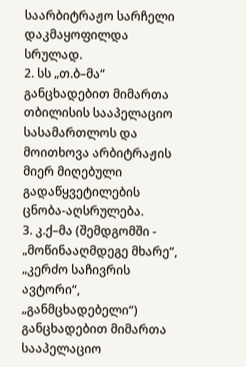საარბიტრაჟო სარჩელი დაკმაყოფილდა სრულად.
2. სს „თ.ბ–მა“ განცხადებით მიმართა თბილისის სააპელაციო სასამართლოს და მოითხოვა არბიტრაჟის მიერ მიღებული გადაწყვეტილების ცნობა-აღსრულება.
3. კ.ქ–მა (შემდგომში - „მოწინააღმდეგე მხარე“, „კერძო საჩივრის ავტორი“, „განმცხადებელი“) განცხადებით მიმართა სააპელაციო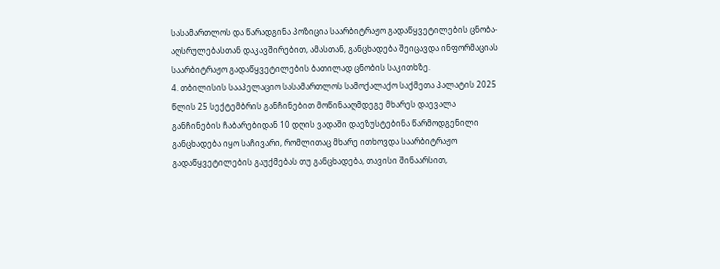სასამართლოს და წარადგინა პოზიცია საარბიტრაჟო გადაწყვეტილების ცნობა-აღსრულებასთან დაკავშირებით, ამასთან, განცხადება შეიცავდა ინფორმაციას საარბიტრაჟო გადაწყვეტილების ბათილად ცნობის საკითხზე.
4. თბილისის სააპელაციო სასამართლოს სამოქალაქო საქმეთა პალატის 2025 წლის 25 სექტემბრის განჩინებით მოწინააღმდეგე მხარეს დაევალა განჩინების ჩაბარებიდან 10 დღის ვადაში დაეზუსტებინა წარმოდგენილი განცხადება იყო საჩივარი, რომლითაც მხარე ითხოვდა საარბიტრაჟო გადაწყვეტილების გაუქმებას თუ განცხადება, თავისი შინაარსით,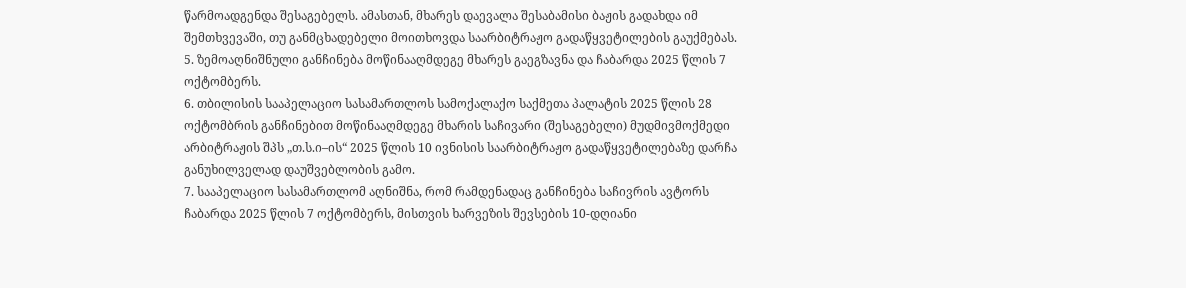წარმოადგენდა შესაგებელს. ამასთან, მხარეს დაევალა შესაბამისი ბაჟის გადახდა იმ შემთხვევაში, თუ განმცხადებელი მოითხოვდა საარბიტრაჟო გადაწყვეტილების გაუქმებას.
5. ზემოაღნიშნული განჩინება მოწინააღმდეგე მხარეს გაეგზავნა და ჩაბარდა 2025 წლის 7 ოქტომბერს.
6. თბილისის სააპელაციო სასამართლოს სამოქალაქო საქმეთა პალატის 2025 წლის 28 ოქტომბრის განჩინებით მოწინააღმდეგე მხარის საჩივარი (შესაგებელი) მუდმივმოქმედი არბიტრაჟის შპს „თ.ს.ი–ის“ 2025 წლის 10 ივნისის საარბიტრაჟო გადაწყვეტილებაზე დარჩა განუხილველად დაუშვებლობის გამო.
7. სააპელაციო სასამართლომ აღნიშნა, რომ რამდენადაც განჩინება საჩივრის ავტორს ჩაბარდა 2025 წლის 7 ოქტომბერს, მისთვის ხარვეზის შევსების 10-დღიანი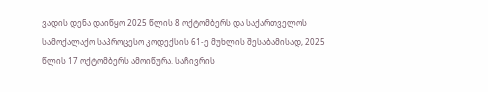ვადის დენა დაიწყო 2025 წლის 8 ოქტომბერს და საქართველოს სამოქალაქო საპროცესო კოდექსის 61-ე მუხლის შესაბამისად, 2025 წლის 17 ოქტომბერს ამოიწურა. საჩივრის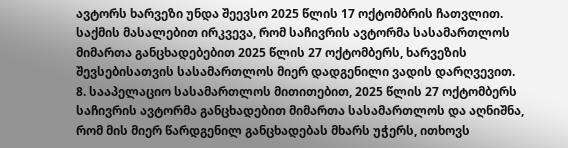ავტორს ხარვეზი უნდა შეევსო 2025 წლის 17 ოქტომბრის ჩათვლით. საქმის მასალებით ირკვევა, რომ საჩივრის ავტორმა სასამართლოს მიმართა განცხადებებით 2025 წლის 27 ოქტომბერს, ხარვეზის შევსებისათვის სასამართლოს მიერ დადგენილი ვადის დარღვევით.
8. სააპელაციო სასამართლოს მითითებით, 2025 წლის 27 ოქტომბერს საჩივრის ავტორმა განცხადებით მიმართა სასამართლოს და აღნიშნა, რომ მის მიერ წარდგენილ განცხადებას მხარს უჭერს, ითხოვს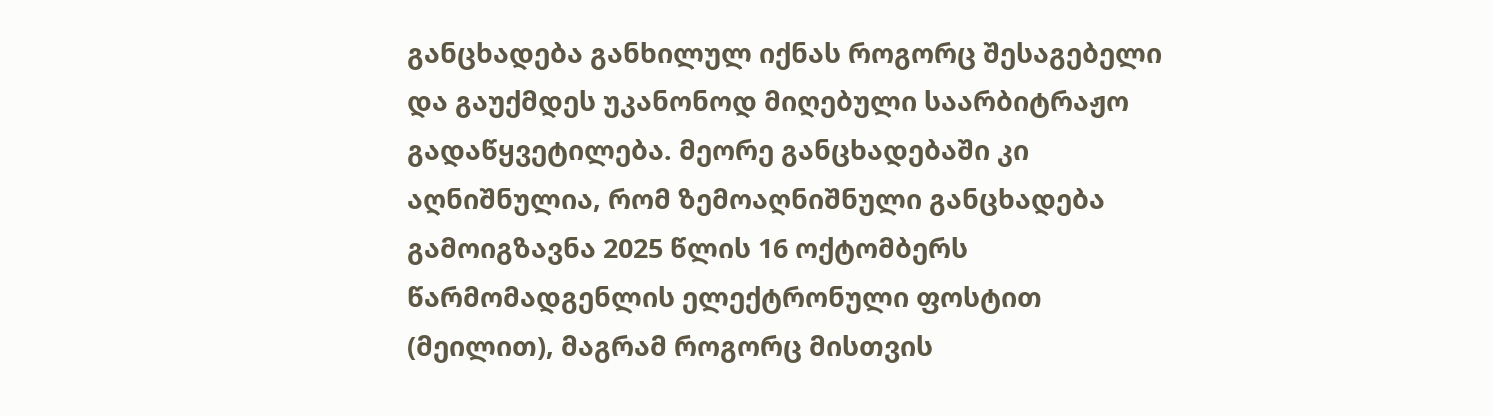განცხადება განხილულ იქნას როგორც შესაგებელი და გაუქმდეს უკანონოდ მიღებული საარბიტრაჟო გადაწყვეტილება. მეორე განცხადებაში კი აღნიშნულია, რომ ზემოაღნიშნული განცხადება გამოიგზავნა 2025 წლის 16 ოქტომბერს წარმომადგენლის ელექტრონული ფოსტით (მეილით), მაგრამ როგორც მისთვის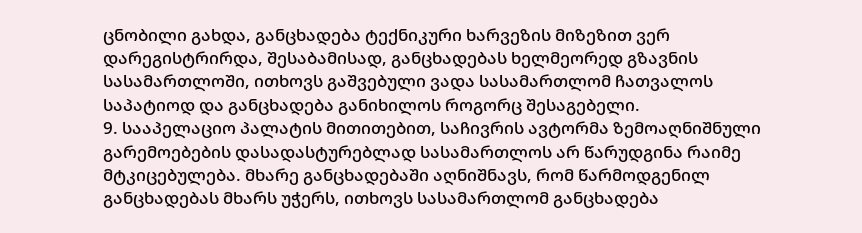ცნობილი გახდა, განცხადება ტექნიკური ხარვეზის მიზეზით ვერ დარეგისტრირდა, შესაბამისად, განცხადებას ხელმეორედ გზავნის სასამართლოში, ითხოვს გაშვებული ვადა სასამართლომ ჩათვალოს საპატიოდ და განცხადება განიხილოს როგორც შესაგებელი.
9. სააპელაციო პალატის მითითებით, საჩივრის ავტორმა ზემოაღნიშნული გარემოებების დასადასტურებლად სასამართლოს არ წარუდგინა რაიმე მტკიცებულება. მხარე განცხადებაში აღნიშნავს, რომ წარმოდგენილ განცხადებას მხარს უჭერს, ითხოვს სასამართლომ განცხადება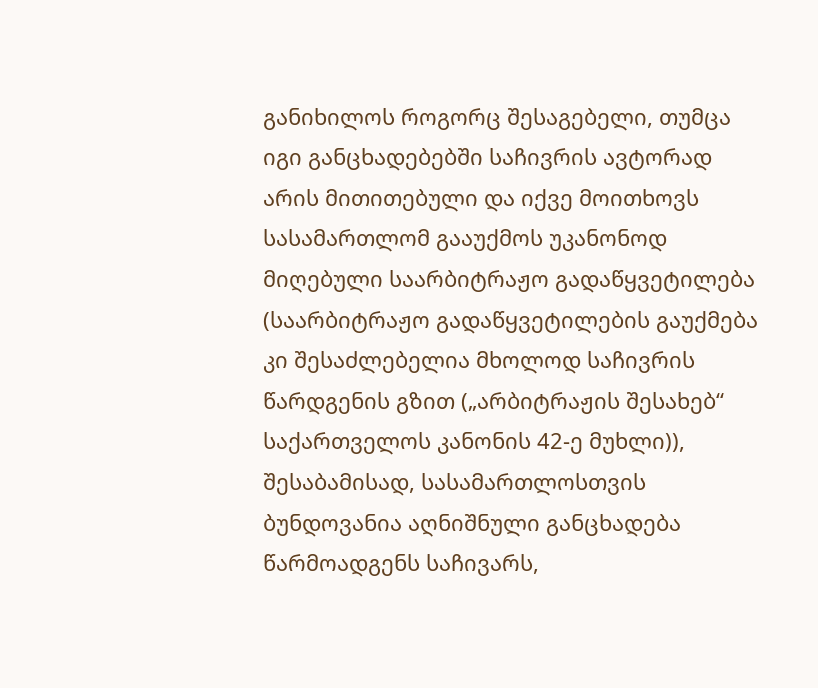განიხილოს როგორც შესაგებელი, თუმცა იგი განცხადებებში საჩივრის ავტორად არის მითითებული და იქვე მოითხოვს სასამართლომ გააუქმოს უკანონოდ მიღებული საარბიტრაჟო გადაწყვეტილება (საარბიტრაჟო გადაწყვეტილების გაუქმება კი შესაძლებელია მხოლოდ საჩივრის წარდგენის გზით („არბიტრაჟის შესახებ“ საქართველოს კანონის 42-ე მუხლი)), შესაბამისად, სასამართლოსთვის ბუნდოვანია აღნიშნული განცხადება წარმოადგენს საჩივარს,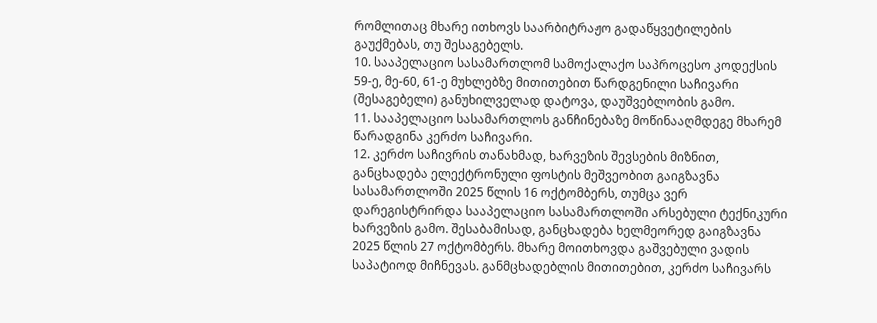რომლითაც მხარე ითხოვს საარბიტრაჟო გადაწყვეტილების გაუქმებას, თუ შესაგებელს.
10. სააპელაციო სასამართლომ სამოქალაქო საპროცესო კოდექსის 59-ე, მე-60, 61-ე მუხლებზე მითითებით წარდგენილი საჩივარი (შესაგებელი) განუხილველად დატოვა, დაუშვებლობის გამო.
11. სააპელაციო სასამართლოს განჩინებაზე მოწინააღმდეგე მხარემ წარადგინა კერძო საჩივარი.
12. კერძო საჩივრის თანახმად, ხარვეზის შევსების მიზნით, განცხადება ელექტრონული ფოსტის მეშვეობით გაიგზავნა სასამართლოში 2025 წლის 16 ოქტომბერს, თუმცა ვერ დარეგისტრირდა სააპელაციო სასამართლოში არსებული ტექნიკური ხარვეზის გამო. შესაბამისად, განცხადება ხელმეორედ გაიგზავნა 2025 წლის 27 ოქტომბერს. მხარე მოითხოვდა გაშვებული ვადის საპატიოდ მიჩნევას. განმცხადებლის მითითებით, კერძო საჩივარს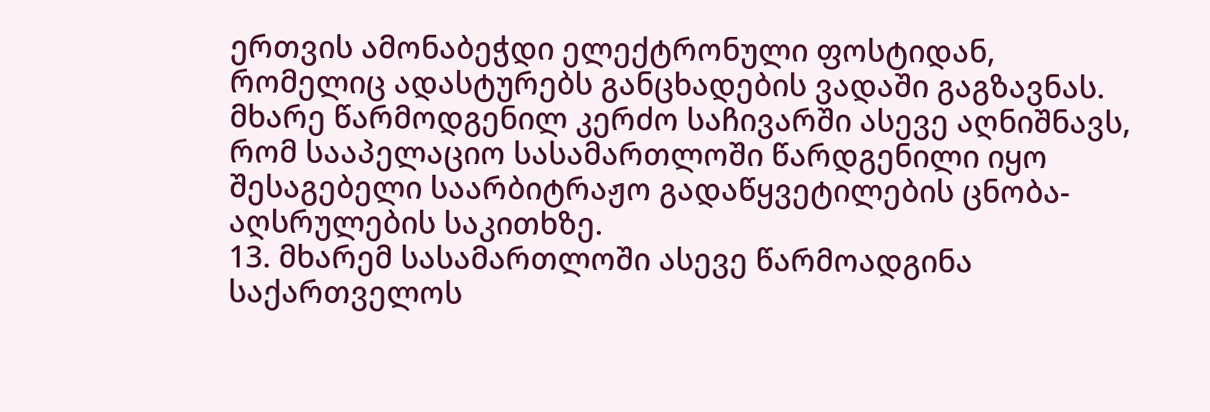ერთვის ამონაბეჭდი ელექტრონული ფოსტიდან, რომელიც ადასტურებს განცხადების ვადაში გაგზავნას. მხარე წარმოდგენილ კერძო საჩივარში ასევე აღნიშნავს, რომ სააპელაციო სასამართლოში წარდგენილი იყო შესაგებელი საარბიტრაჟო გადაწყვეტილების ცნობა-აღსრულების საკითხზე.
13. მხარემ სასამართლოში ასევე წარმოადგინა საქართველოს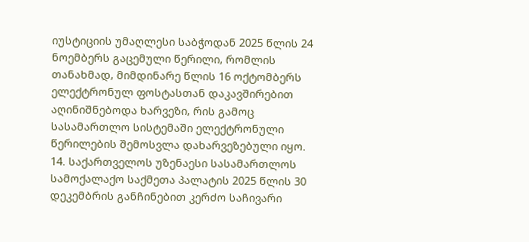იუსტიციის უმაღლესი საბჭოდან 2025 წლის 24 ნოემბერს გაცემული წერილი, რომლის თანახმად, მიმდინარე წლის 16 ოქტომბერს ელექტრონულ ფოსტასთან დაკავშირებით აღინიშნებოდა ხარვეზი, რის გამოც სასამართლო სისტემაში ელექტრონული წერილების შემოსვლა დახარვეზებული იყო.
14. საქართველოს უზენაესი სასამართლოს სამოქალაქო საქმეთა პალატის 2025 წლის 30 დეკემბრის განჩინებით კერძო საჩივარი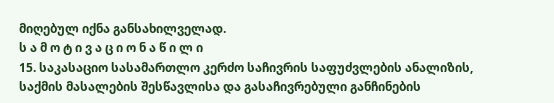მიღებულ იქნა განსახილველად.
ს ა მ ო ტ ი ვ ა ც ი ო ნ ა წ ი ლ ი
15. საკასაციო სასამართლო კერძო საჩივრის საფუძვლების ანალიზის, საქმის მასალების შესწავლისა და გასაჩივრებული განჩინების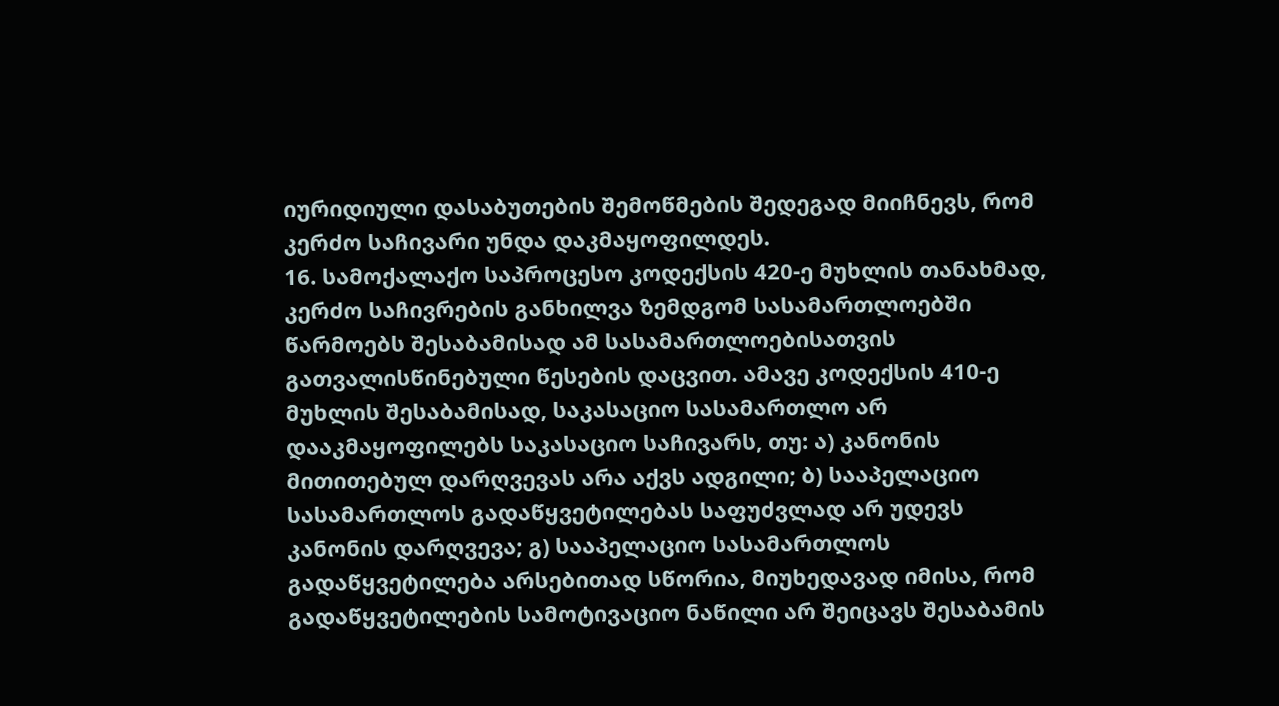იურიდიული დასაბუთების შემოწმების შედეგად მიიჩნევს, რომ კერძო საჩივარი უნდა დაკმაყოფილდეს.
16. სამოქალაქო საპროცესო კოდექსის 420-ე მუხლის თანახმად, კერძო საჩივრების განხილვა ზემდგომ სასამართლოებში წარმოებს შესაბამისად ამ სასამართლოებისათვის გათვალისწინებული წესების დაცვით. ამავე კოდექსის 410-ე მუხლის შესაბამისად, საკასაციო სასამართლო არ დააკმაყოფილებს საკასაციო საჩივარს, თუ: ა) კანონის მითითებულ დარღვევას არა აქვს ადგილი; ბ) სააპელაციო სასამართლოს გადაწყვეტილებას საფუძვლად არ უდევს კანონის დარღვევა; გ) სააპელაციო სასამართლოს გადაწყვეტილება არსებითად სწორია, მიუხედავად იმისა, რომ გადაწყვეტილების სამოტივაციო ნაწილი არ შეიცავს შესაბამის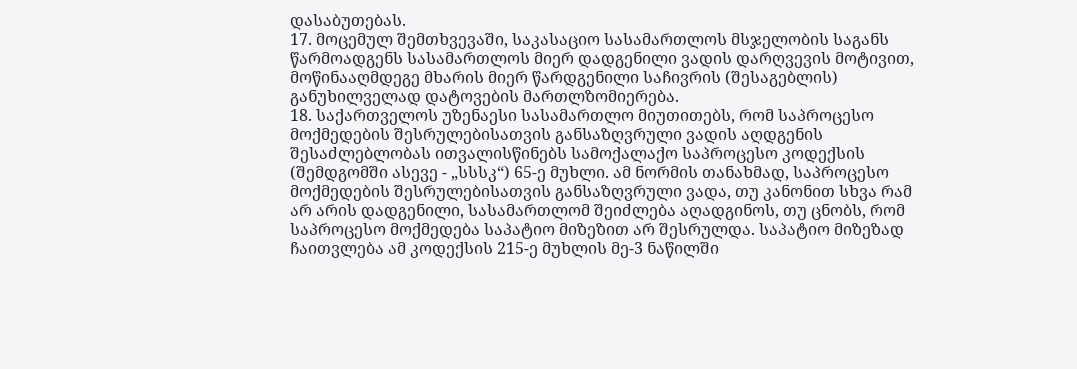დასაბუთებას.
17. მოცემულ შემთხვევაში, საკასაციო სასამართლოს მსჯელობის საგანს წარმოადგენს სასამართლოს მიერ დადგენილი ვადის დარღვევის მოტივით, მოწინააღმდეგე მხარის მიერ წარდგენილი საჩივრის (შესაგებლის) განუხილველად დატოვების მართლზომიერება.
18. საქართველოს უზენაესი სასამართლო მიუთითებს, რომ საპროცესო მოქმედების შესრულებისათვის განსაზღვრული ვადის აღდგენის შესაძლებლობას ითვალისწინებს სამოქალაქო საპროცესო კოდექსის (შემდგომში ასევე - „სსსკ“) 65-ე მუხლი. ამ ნორმის თანახმად, საპროცესო მოქმედების შესრულებისათვის განსაზღვრული ვადა, თუ კანონით სხვა რამ არ არის დადგენილი, სასამართლომ შეიძლება აღადგინოს, თუ ცნობს, რომ საპროცესო მოქმედება საპატიო მიზეზით არ შესრულდა. საპატიო მიზეზად ჩაითვლება ამ კოდექსის 215-ე მუხლის მე-3 ნაწილში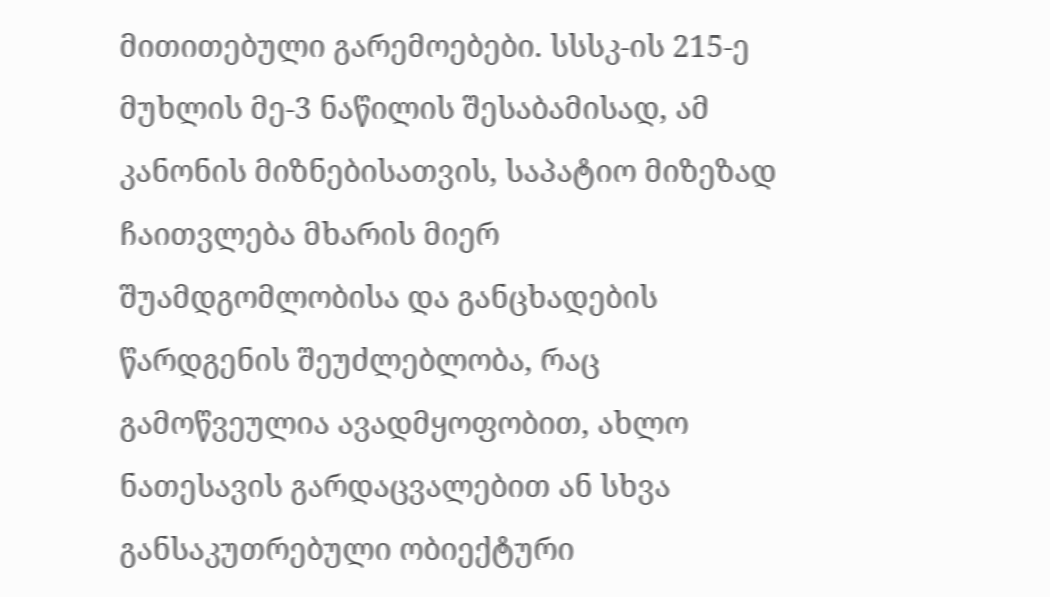მითითებული გარემოებები. სსსკ-ის 215-ე მუხლის მე-3 ნაწილის შესაბამისად, ამ კანონის მიზნებისათვის, საპატიო მიზეზად ჩაითვლება მხარის მიერ შუამდგომლობისა და განცხადების წარდგენის შეუძლებლობა, რაც გამოწვეულია ავადმყოფობით, ახლო ნათესავის გარდაცვალებით ან სხვა განსაკუთრებული ობიექტური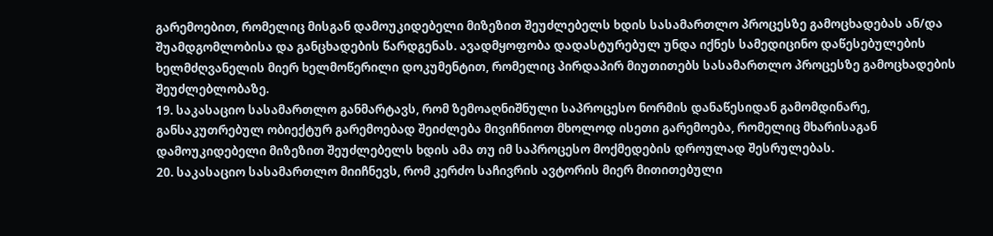გარემოებით, რომელიც მისგან დამოუკიდებელი მიზეზით შეუძლებელს ხდის სასამართლო პროცესზე გამოცხადებას ან/და შუამდგომლობისა და განცხადების წარდგენას. ავადმყოფობა დადასტურებულ უნდა იქნეს სამედიცინო დაწესებულების ხელმძღვანელის მიერ ხელმოწერილი დოკუმენტით, რომელიც პირდაპირ მიუთითებს სასამართლო პროცესზე გამოცხადების შეუძლებლობაზე.
19. საკასაციო სასამართლო განმარტავს, რომ ზემოაღნიშნული საპროცესო ნორმის დანაწესიდან გამომდინარე, განსაკუთრებულ ობიექტურ გარემოებად შეიძლება მივიჩნიოთ მხოლოდ ისეთი გარემოება, რომელიც მხარისაგან დამოუკიდებელი მიზეზით შეუძლებელს ხდის ამა თუ იმ საპროცესო მოქმედების დროულად შესრულებას.
20. საკასაციო სასამართლო მიიჩნევს, რომ კერძო საჩივრის ავტორის მიერ მითითებული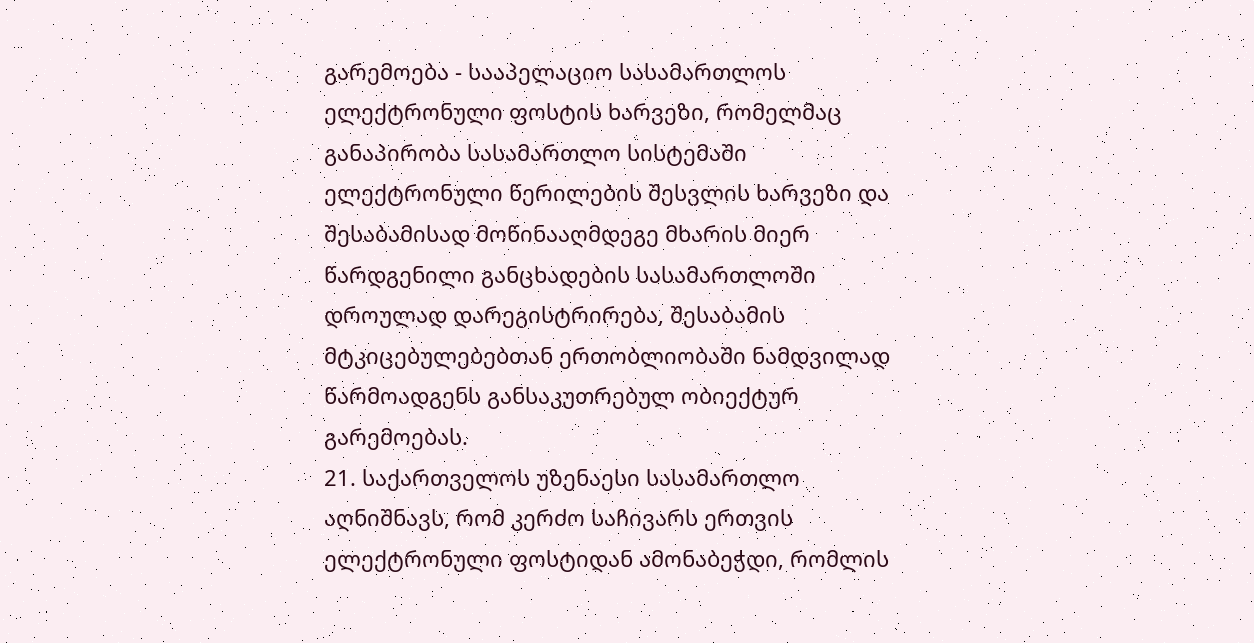გარემოება - სააპელაციო სასამართლოს ელექტრონული ფოსტის ხარვეზი, რომელმაც განაპირობა სასამართლო სისტემაში ელექტრონული წერილების შესვლის ხარვეზი და შესაბამისად მოწინააღმდეგე მხარის მიერ წარდგენილი განცხადების სასამართლოში დროულად დარეგისტრირება, შესაბამის მტკიცებულებებთან ერთობლიობაში ნამდვილად წარმოადგენს განსაკუთრებულ ობიექტურ გარემოებას.
21. საქართველოს უზენაესი სასამართლო აღნიშნავს, რომ კერძო საჩივარს ერთვის ელექტრონული ფოსტიდან ამონაბეჭდი, რომლის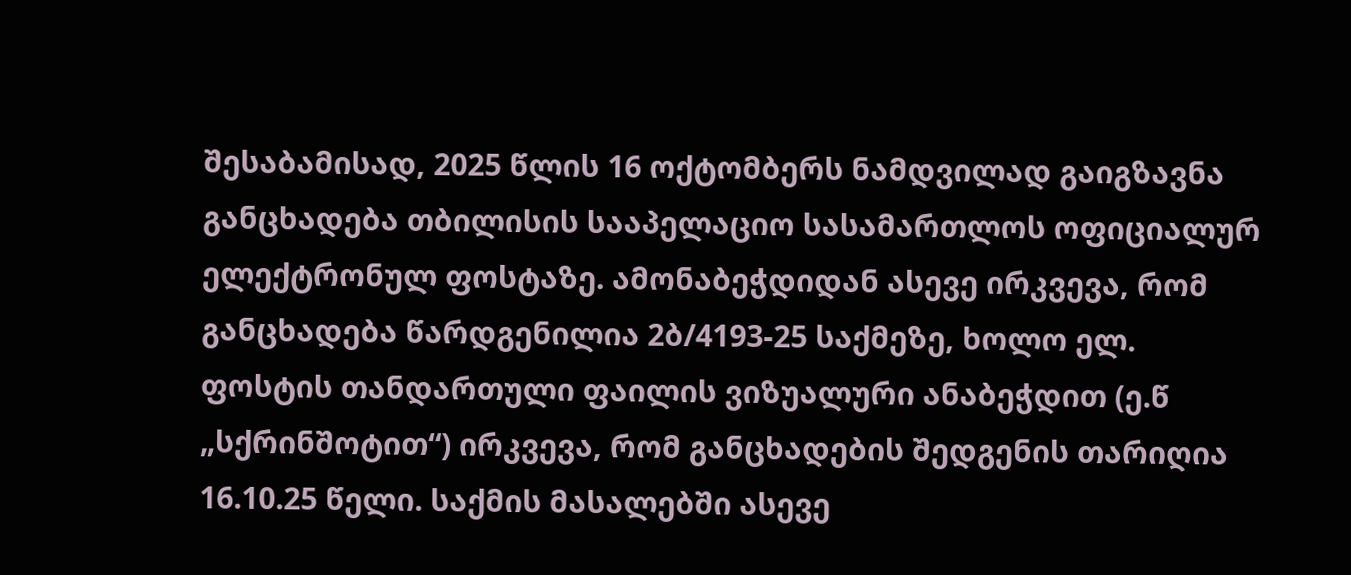შესაბამისად, 2025 წლის 16 ოქტომბერს ნამდვილად გაიგზავნა განცხადება თბილისის სააპელაციო სასამართლოს ოფიციალურ ელექტრონულ ფოსტაზე. ამონაბეჭდიდან ასევე ირკვევა, რომ განცხადება წარდგენილია 2ბ/4193-25 საქმეზე, ხოლო ელ. ფოსტის თანდართული ფაილის ვიზუალური ანაბეჭდით (ე.წ „სქრინშოტით“) ირკვევა, რომ განცხადების შედგენის თარიღია 16.10.25 წელი. საქმის მასალებში ასევე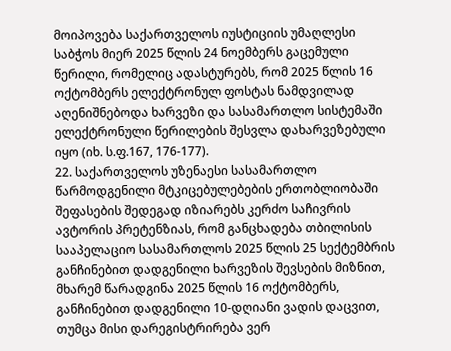მოიპოვება საქართველოს იუსტიციის უმაღლესი საბჭოს მიერ 2025 წლის 24 ნოემბერს გაცემული წერილი, რომელიც ადასტურებს, რომ 2025 წლის 16 ოქტომბერს ელექტრონულ ფოსტას ნამდვილად აღენიშნებოდა ხარვეზი და სასამართლო სისტემაში ელექტრონული წერილების შესვლა დახარვეზებული იყო (იხ. ს.ფ.167, 176-177).
22. საქართველოს უზენაესი სასამართლო წარმოდგენილი მტკიცებულებების ერთობლიობაში შეფასების შედეგად იზიარებს კერძო საჩივრის ავტორის პრეტენზიას, რომ განცხადება თბილისის სააპელაციო სასამართლოს 2025 წლის 25 სექტემბრის განჩინებით დადგენილი ხარვეზის შევსების მიზნით, მხარემ წარადგინა 2025 წლის 16 ოქტომბერს, განჩინებით დადგენილი 10-დღიანი ვადის დაცვით, თუმცა მისი დარეგისტრირება ვერ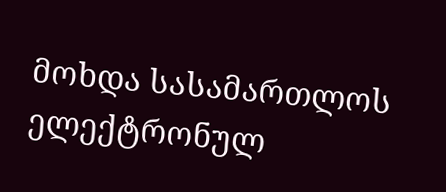მოხდა სასამართლოს ელექტრონულ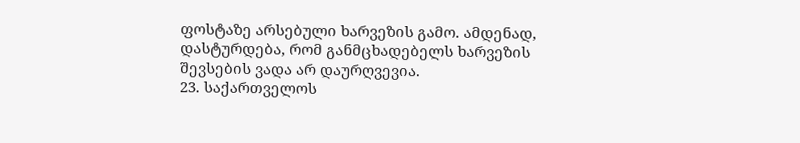ფოსტაზე არსებული ხარვეზის გამო. ამდენად, დასტურდება, რომ განმცხადებელს ხარვეზის შევსების ვადა არ დაურღვევია.
23. საქართველოს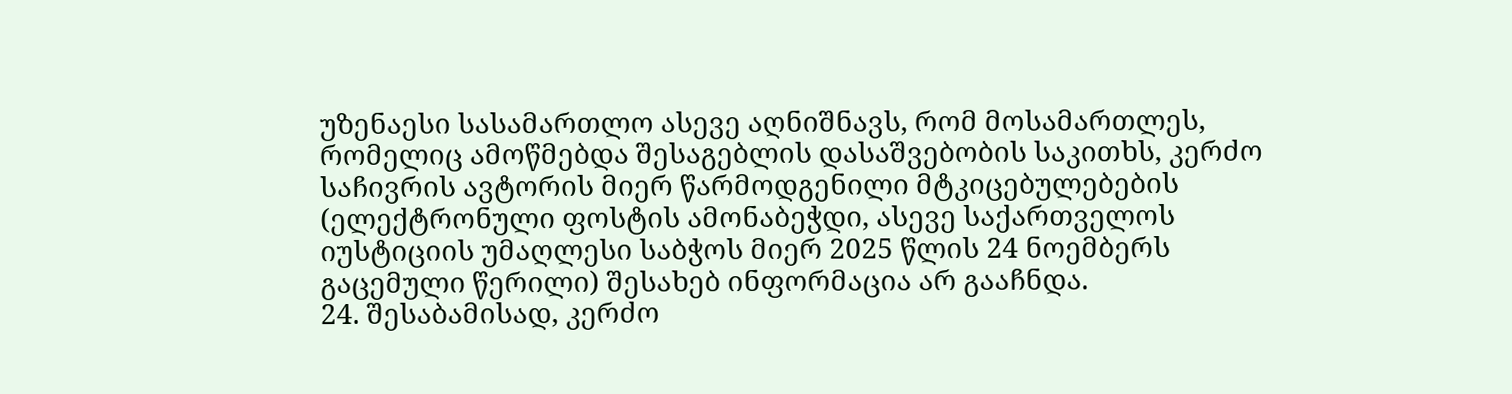უზენაესი სასამართლო ასევე აღნიშნავს, რომ მოსამართლეს, რომელიც ამოწმებდა შესაგებლის დასაშვებობის საკითხს, კერძო საჩივრის ავტორის მიერ წარმოდგენილი მტკიცებულებების (ელექტრონული ფოსტის ამონაბეჭდი, ასევე საქართველოს იუსტიციის უმაღლესი საბჭოს მიერ 2025 წლის 24 ნოემბერს გაცემული წერილი) შესახებ ინფორმაცია არ გააჩნდა.
24. შესაბამისად, კერძო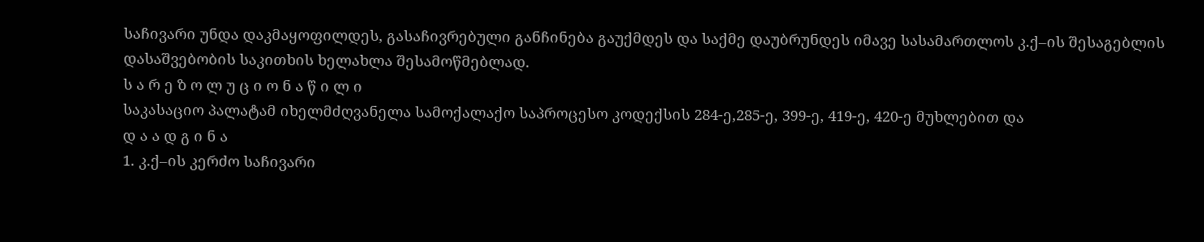საჩივარი უნდა დაკმაყოფილდეს, გასაჩივრებული განჩინება გაუქმდეს და საქმე დაუბრუნდეს იმავე სასამართლოს კ.ქ–ის შესაგებლის დასაშვებობის საკითხის ხელახლა შესამოწმებლად.
ს ა რ ე ზ ო ლ უ ც ი ო ნ ა წ ი ლ ი
საკასაციო პალატამ იხელმძღვანელა სამოქალაქო საპროცესო კოდექსის 284-ე,285-ე, 399-ე, 419-ე, 420-ე მუხლებით და
დ ა ა დ გ ი ნ ა
1. კ.ქ–ის კერძო საჩივარი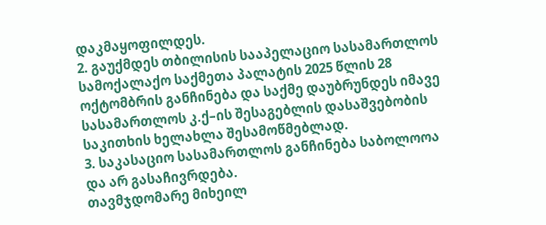დაკმაყოფილდეს.
2. გაუქმდეს თბილისის სააპელაციო სასამართლოს სამოქალაქო საქმეთა პალატის 2025 წლის 28 ოქტომბრის განჩინება და საქმე დაუბრუნდეს იმავე სასამართლოს კ.ქ–ის შესაგებლის დასაშვებობის საკითხის ხელახლა შესამოწმებლად.
3. საკასაციო სასამართლოს განჩინება საბოლოოა და არ გასაჩივრდება.
თავმჯდომარე მიხეილ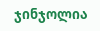ჯინჯოლია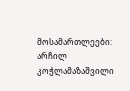მოსამართლეები: არჩილ კოჭლამაზაშვილი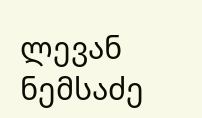ლევან ნემსაძე